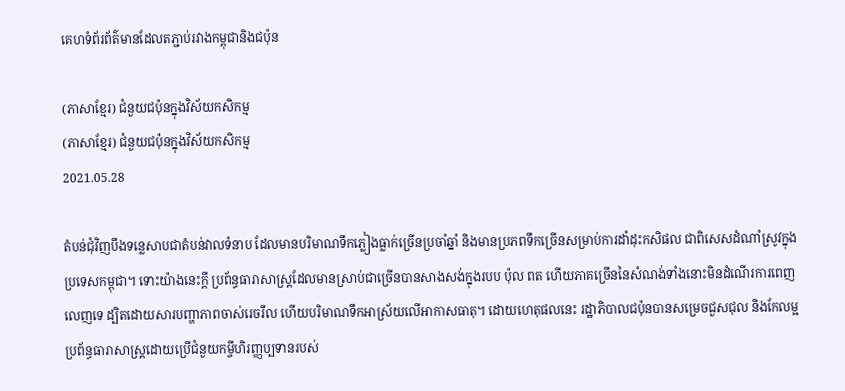គេហទំព័រព័ត៌មានដែលតភ្ជាប់រវាងកម្ពុជានិងជប៉ុន

(ភាសាខ្មែរ) ជំនួយជប៉ុនក្នុងវិស័យកសិកម្ម
(ភាសាខ្មែរ) ជំនួយជប៉ុនក្នុងវិស័យកសិកម្ម
2021.05.28

តំបន់ជុំវិញបឹងទន្លេសាបជាតំបន់វាលទំនាប ដែលមានបរិមាណទឹកភ្លៀងធ្លាក់ច្រើនប្រចាំឆ្នាំ និងមានប្រភពទឹកច្រើនសម្រាប់ការដាំដុះកសិផល ជាពិសេសដំណាំស្រូវក្នុងប្រទេសកម្ពុជា។ ទោះយ៉ាងនេះក្តី ប្រព័ន្ធធារាសាស្រ្តដែលមានស្រាប់ជាច្រើនបានសាងសង់ក្នុងរបប ប៉ុល ពត ហើយភាគច្រើននៃសំណង់ទាំងនោះមិនដំណើរការពេញលេញទេ ដ្បិតដោយសារបញ្ហាភាពចាស់រេចរឹល ហើយបរិមាណទឹកអាស្រ័យលើអាកាសធាតុ។ ដោយហេតុផលនេះ រដ្ឋាភិបាលជប៉ុនបានសម្រេចជួសជុល និងកែលម្អប្រព័ន្ធធារាសាស្រ្តដោយប្រើជំនួយកម្ចីហិរញ្ញប្បទានរបស់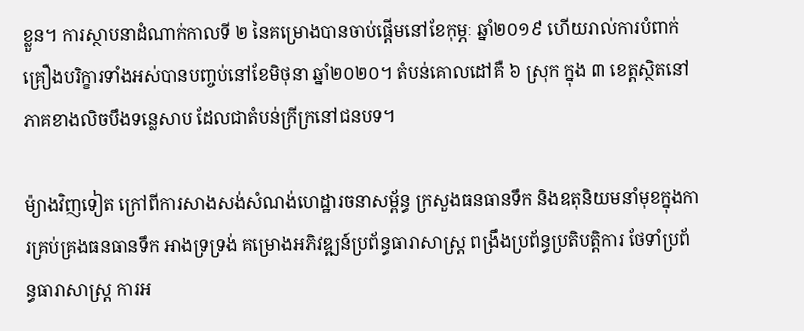ខ្លួន។ ការស្ថាបនាដំណាក់កាលទី ២ នៃគម្រោងបានចាប់ផ្តើមនៅខែកុម្ភៈ ឆ្នាំ២០១៩ ហើយរាល់ការបំពាក់គ្រឿងបរិក្ខារទាំងអស់បានបញ្ចប់នៅខែមិថុនា ឆ្នាំ២០២០។ តំបន់គោលដៅគឺ ៦ ស្រុក ក្នុង ៣ ខេត្តស្ថិតនៅភាគខាងលិចបឹងទន្លេសាប ដែលជាតំបន់ក្រីក្រនៅជនបទ។

ម៉្យាងវិញទៀត ក្រៅពីការសាងសង់សំណង់ហេដ្ឋារចនាសម្ព័ន្ធ ក្រសួងធនធានទឹក និងឧតុនិយមនាំមុខក្នុងការគ្រប់គ្រងធនធានទឹក អាងទ្រទ្រង់ គម្រោងអភិវឌ្ឍន៍ប្រព័ន្ធធារាសាស្ដ្រ ពង្រឹងប្រព័ន្ធប្រតិបត្ដិការ ថែទាំប្រព័ន្ធធារាសាស្ត្រ ការអ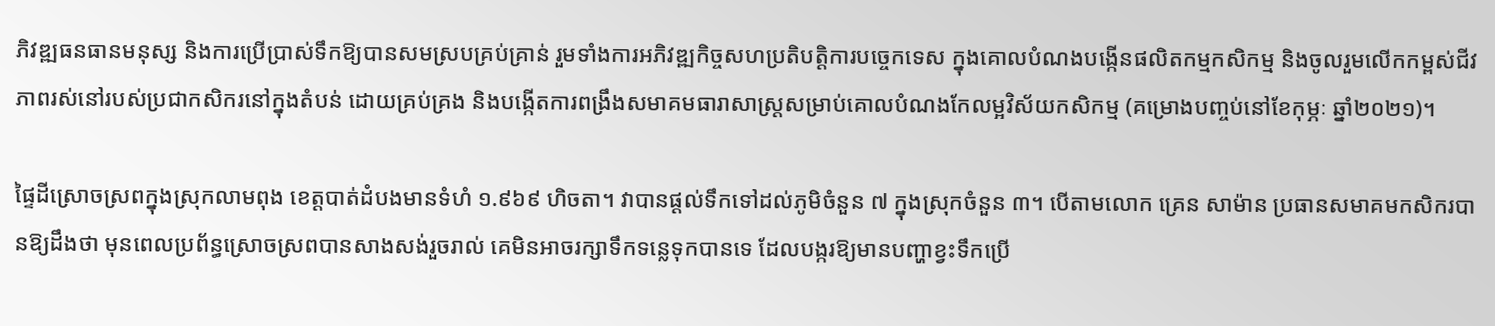ភិវឌ្ឍធនធានមនុស្ស និងការប្រើប្រាស់ទឹកឱ្យបានសមស្របគ្រប់គ្រាន់ រួមទាំងការអភិវឌ្ឍកិច្ចសហប្រតិបត្តិការបច្ចេកទេស ក្នុងគោលបំណងបង្កើនផលិតកម្មកសិកម្ម និងចូលរួមលើកកម្ពស់ជីវភាពរស់នៅរបស់ប្រជាកសិករនៅក្នុងតំបន់ ដោយគ្រប់គ្រង និងបង្កើតការពង្រឹងសមាគមធារាសាស្រ្តសម្រាប់គោលបំណងកែលម្អវិស័យកសិកម្ម (គម្រោងបញ្ចប់នៅខែកុម្ភៈ ឆ្នាំ២០២១)។

ផ្ទៃដីស្រោចស្រពក្នុងស្រុកលាមពុង ខេត្តបាត់ដំបងមានទំហំ ១.៩៦៩ ហិចតា។ វាបានផ្តល់ទឹកទៅដល់ភូមិចំនួន ៧ ក្នុងស្រុកចំនួន ៣។ បើតាមលោក គ្រេន សាម៉ាន ប្រធានសមាគមកសិករបានឱ្យដឹងថា មុនពេលប្រព័ន្ធស្រោចស្រពបានសាងសង់រួចរាល់ គេមិនអាចរក្សាទឹកទន្លេទុកបានទេ ដែលបង្ករឱ្យមានបញ្ហាខ្វះទឹកប្រើ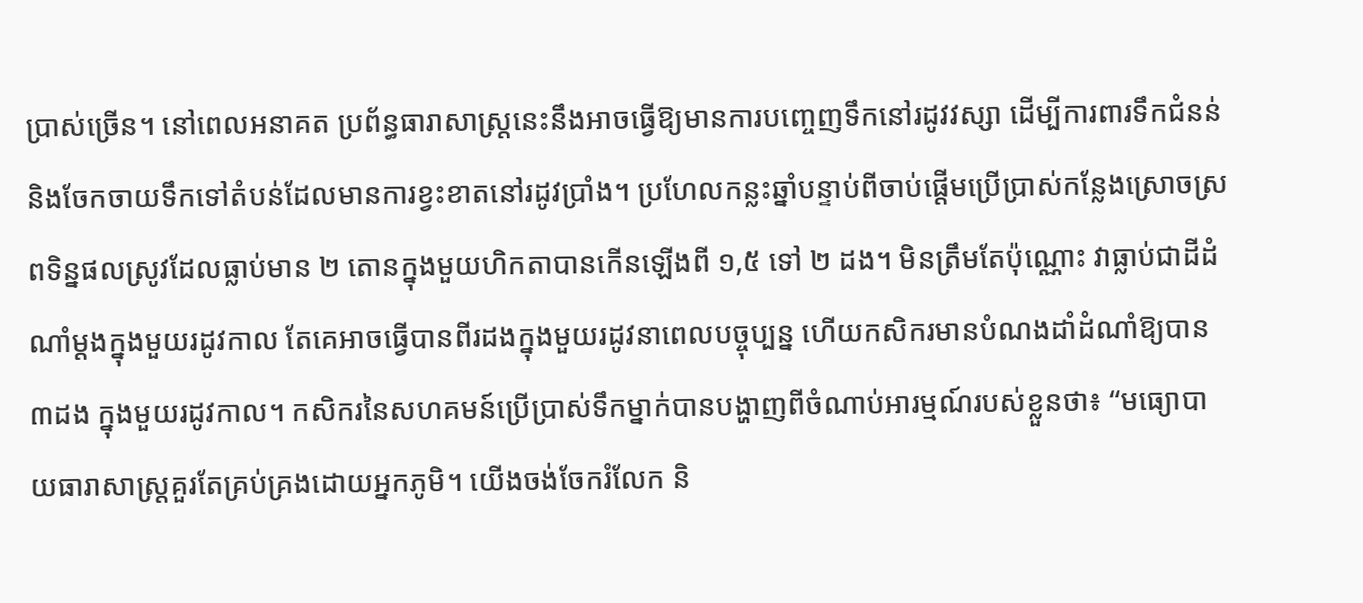ប្រាស់ច្រើន។ នៅពេលអនាគត ប្រព័ន្ធធារាសាស្ត្រនេះនឹងអាចធ្វើឱ្យមានការបញ្ចេញទឹកនៅរដូវវស្សា ដើម្បីការពារទឹកជំនន់ និងចែកចាយទឹកទៅតំបន់ដែលមានការខ្វះខាតនៅរដូវប្រាំង។ ប្រហែលកន្លះឆ្នាំបន្ទាប់ពីចាប់ផ្តើមប្រើប្រាស់កន្លែងស្រោចស្រពទិន្នផលស្រូវដែលធ្លាប់មាន ២ តោនក្នុងមួយហិកតាបានកើនឡើងពី ១,៥ ទៅ ២ ដង។ មិនត្រឹមតែប៉ុណ្ណោះ វាធ្លាប់ជាដីដំណាំម្តងក្នុងមួយរដូវកាល តែគេអាចធ្វើបានពីរដងក្នុងមួយរដូវនាពេលបច្ចុប្បន្ន ហើយកសិករមានបំណងដាំដំណាំឱ្យបាន ៣ដង ក្នុងមួយរដូវកាល។ កសិករនៃសហគមន៍ប្រើប្រាស់ទឹកម្នាក់បានបង្ហាញពីចំណាប់អារម្មណ៍របស់ខ្លួនថា៖ “មធ្យោបាយធារាសាស្ត្រគួរតែគ្រប់គ្រងដោយអ្នកភូមិ។ យើងចង់ចែករំលែក និ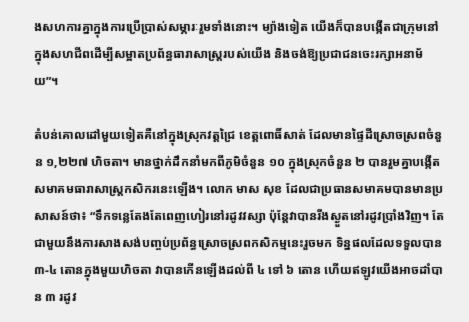ងសហការគ្នាក្នុងការប្រើប្រាស់សម្ភារៈរួមទាំងនោះ។ ម្យ៉ាងទៀត យើងក៏បានបង្កើតជាក្រុមនៅក្នុងសហជីពដើម្បីសម្អាតប្រព័ន្ធធារាសាស្ត្ររបស់យើង និងចង់ឱ្យប្រជាជនចេះរក្សាអនាម័យ”។

តំបន់គោលដៅមួយទៀតគឺនៅក្នុងស្រុកវត្តជ្រៃ ខេត្តពោធិ៍សាត់ ដែលមានផ្ទៃដីស្រោចស្រពចំនួន ១,២២៧ ហិចតា។ មានថ្នាក់ដឹកនាំមកពីភូមិចំនួន ១០ ក្នុងស្រុកចំនួន ២ បានរួមគ្នាបង្កើតសមាគមធារាសាស្ត្រកសិករនេះឡើង។ លោក មាស សុខ ដែលជាប្រធានសមាគមបានមានប្រសាសន៍ថា៖ “ទឹកទន្លេតែងតែពេញហៀរនៅរដូវវស្សា ប៉ុន្តែវាបានរីងស្ងួតនៅរដូវប្រាំងវិញ។ តែជាមួយនឹងការសាងសង់បញ្ចប់ប្រព័ន្ធស្រោចស្រពកសិកម្មនេះរួចមក ទិន្នផលដែលទទួលបាន ៣-៤ តោនក្នុងមួយហិចតា វាបានកើនឡើងដល់ពី ៤ ទៅ ៦ តោន ហើយឥឡូវយើងអាចដាំបាន ៣ រដូវ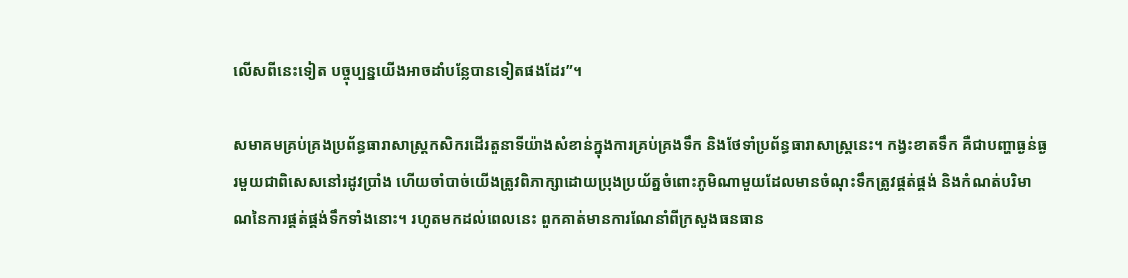លើសពីនេះទៀត បច្ចុប្បន្នយើងអាចដាំបន្លែបានទៀតផងដែរ”។

សមាគមគ្រប់គ្រងប្រព័ន្ធធារាសាស្រ្តកសិករដើរតួនាទីយ៉ាងសំខាន់ក្នុងការគ្រប់គ្រងទឹក និងថែទាំប្រព័ន្ធធារាសាស្រ្តនេះ។ កង្វះខាតទឹក គឺជាបញ្ហាធ្ងន់ធ្ងរមួយជាពិសេសនៅរដូវប្រាំង ហើយចាំបាច់យើងត្រូវពិភាក្សាដោយប្រុងប្រយ័ត្នចំពោះភូមិណាមួយដែលមានចំណុះទឹកត្រូវផ្គត់ផ្គង់ និងកំណត់បរិមាណនៃការផ្គត់ផ្គង់ទឹកទាំងនោះ។ រហូតមកដល់ពេលនេះ ពួកគាត់មានការណែនាំពីក្រសួងធនធាន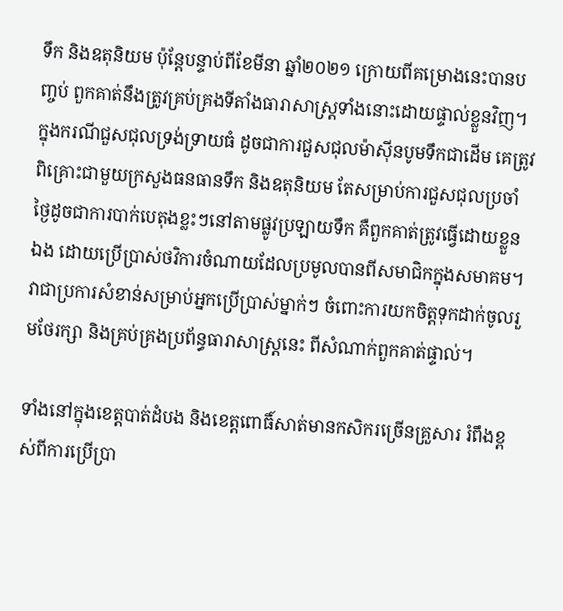ទឹក និងឧតុនិយម ប៉ុន្តែបន្ទាប់ពីខែមីនា ឆ្នាំ២០២១ ក្រោយពីគម្រោងនេះបានបញ្ចប់ ពួកគាត់នឹងត្រូវគ្រប់គ្រងទីតាំងធារាសាស្ត្រទាំងនោះដោយផ្ទាល់ខ្លួនវិញ។ ក្នុងករណីជួសជុលទ្រង់ទ្រាយធំ ដូចជាការជួសជុលម៉ាស៊ីនបូមទឹកជាដើម គេត្រូវពិគ្រោះជាមួយក្រសួងធនធានទឹក និងឧតុនិយម តែសម្រាប់ការជួសជុលប្រចាំថ្ងៃដូចជាការបាក់បេតុងខ្លះៗនៅតាមផ្លូវប្រឡាយទឹក គឺពួកគាត់ត្រូវធ្វើដោយខ្លួនឯង ដោយប្រើប្រាស់ថវិការចំណាយដែលប្រមូលបានពីសមាជិកក្នុងសមាគម។ វាជាប្រការសំខាន់សម្រាប់អ្នកប្រើប្រាស់ម្នាក់ៗ ចំពោះការយកចិត្តទុកដាក់ចូលរួមថែរក្សា និងគ្រប់គ្រងប្រព័ន្ធធារាសាស្រ្តនេះ ពីសំណាក់ពួកគាត់ផ្ទាល់។

ទាំងនៅក្នុងខេត្តបាត់ដំបង និងខេត្តពោធិ៍សាត់មានកសិករច្រើនគ្រួសារ រំពឹងខ្ពស់ពីការប្រើប្រា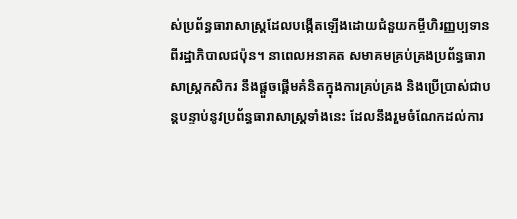ស់ប្រព័ន្ធធារាសាស្រ្តដែលបង្កើតឡើងដោយជំនួយកម្ចីហិរញ្ញប្បទានពីរដ្ឋាភិបាលជប៉ុន។ នាពេលអនាគត សមាគមគ្រប់គ្រងប្រព័ន្ធធារាសាស្រ្តកសិករ នឹងផ្តួចផ្តើមគំនិតក្នុងការគ្រប់គ្រង និងប្រើប្រាស់ជាបន្តបន្ទាប់នូវប្រព័ន្ធធារាសាស្រ្តទាំងនេះ ដែលនឹងរួមចំណែកដល់ការ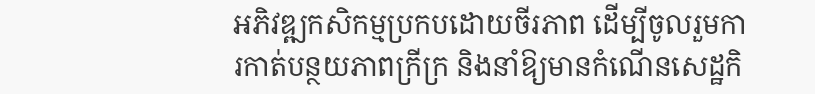អភិវឌ្ឍកសិកម្មប្រកបដោយចីរភាព ដើម្បីចូលរួមការកាត់បន្ថយភាពក្រីក្រ និងនាំឱ្យមានកំណើនសេដ្ឋកិ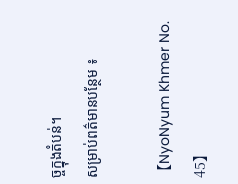ច្ចក្នុងតំបន់។
សម្រាប់ពត៌មានបន្ថែម ៖

【NyoNyum Khmer No. 45】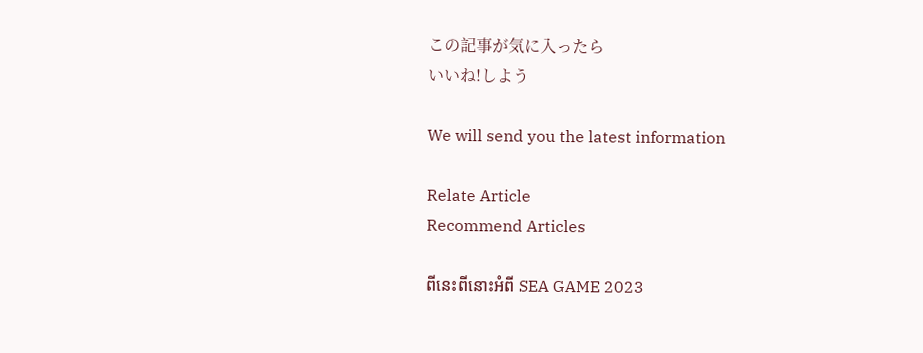この記事が気に入ったら
いいね!しよう

We will send you the latest information

Relate Article
Recommend Articles

ពីនេះពីនោះអំពី SEA GAME 2023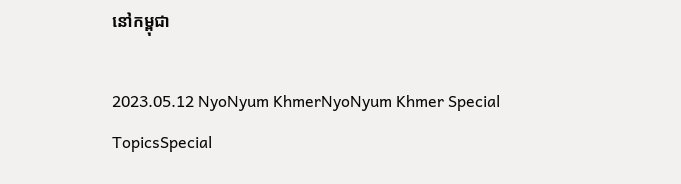នៅកម្ពុជា

2023.05.12 NyoNyum KhmerNyoNyum Khmer Special TopicsSpecial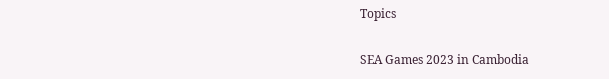Topics

SEA Games 2023 in Cambodia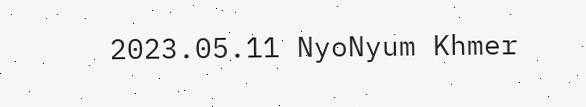2023.05.11 NyoNyum Khmer